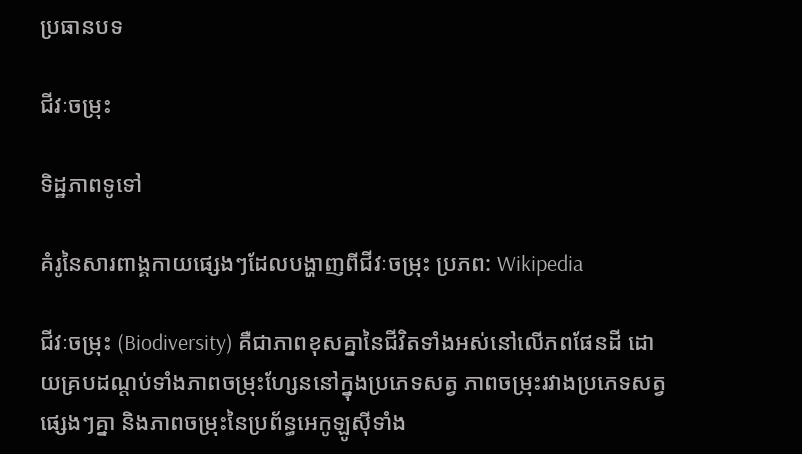ប្រធានបទ

ជីវៈចម្រុះ

ទិដ្ឋភាពទូទៅ

គំរូនៃសារពាង្គកាយផ្សេងៗដែលបង្ហាញពីជីវៈចម្រុះ ប្រភព: Wikipedia

ជីវៈចម្រុះ (Biodiversity) គឺជាភាពខុសគ្នានៃជីវិតទាំងអស់នៅលើភពផែនដី ដោយគ្របដណ្តប់ទាំងភាពចម្រុះហ្សែននៅក្នុងប្រភេទសត្វ ភាពចម្រុះរវាងប្រភេទសត្វផ្សេងៗគ្នា និងភាពចម្រុះនៃប្រព័ន្ធអេកូឡូស៊ីទាំង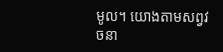មូល។ យោងតាមសព្វវចនា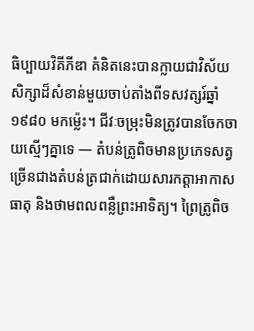ធិប្បាយវិគីភីឌា គំនិតនេះបានក្លាយជាវិស័យសិក្សាដ៏សំខាន់មួយចាប់តាំងពីទសវត្សរ៍ឆ្នាំ ១៩៨០ មកម្ល៉េះ។ ជីវៈចម្រុះមិនត្រូវបានចែកចាយស្មើៗគ្នាទេ — តំបន់ត្រូពិចមានប្រភេទសត្វច្រើនជាងតំបន់ត្រជាក់ដោយសារកត្តាអាកាសធាតុ និងថាមពលពន្លឺព្រះអាទិត្យ។ ព្រៃត្រូពិច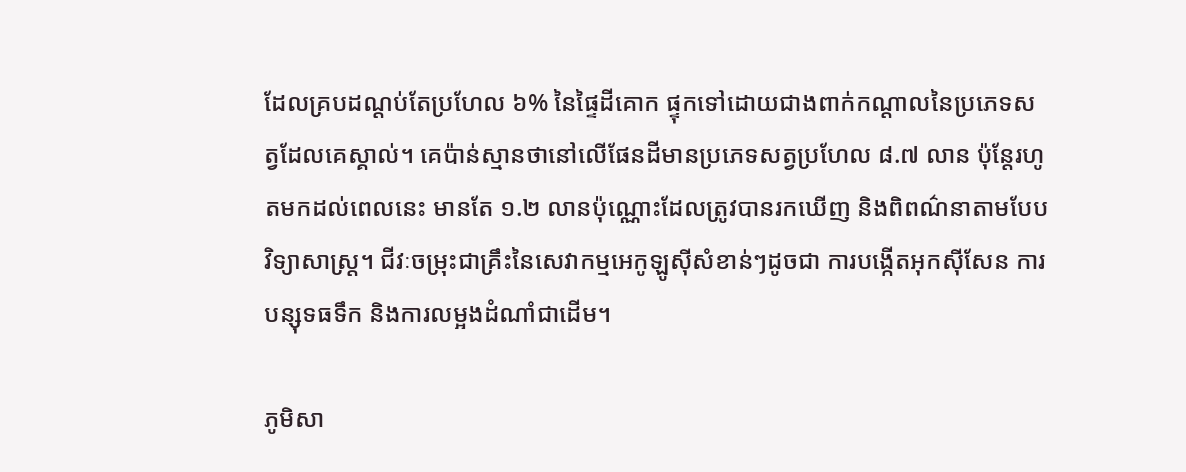ដែលគ្របដណ្តប់តែប្រហែល ៦% នៃផ្ទៃដីគោក ផ្ទុកទៅដោយជាងពាក់កណ្តាលនៃប្រភេទសត្វដែលគេស្គាល់។ គេប៉ាន់ស្មានថានៅលើផែនដីមានប្រភេទសត្វប្រហែល ៨.៧ លាន ប៉ុន្តែរហូតមកដល់ពេលនេះ មានតែ ១.២ លានប៉ុណ្ណោះដែលត្រូវបានរកឃើញ និងពិពណ៌នាតាមបែបវិទ្យាសាស្ត្រ។ ជីវៈចម្រុះជាគ្រឹះនៃសេវាកម្មអេកូឡូស៊ីសំខាន់ៗដូចជា ការបង្កើតអុកស៊ីសែន ការបន្សុទធទឹក និងការលម្អងដំណាំជាដើម។

ភូមិសា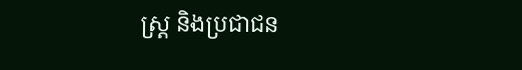ស្ត្រ និងប្រជាជន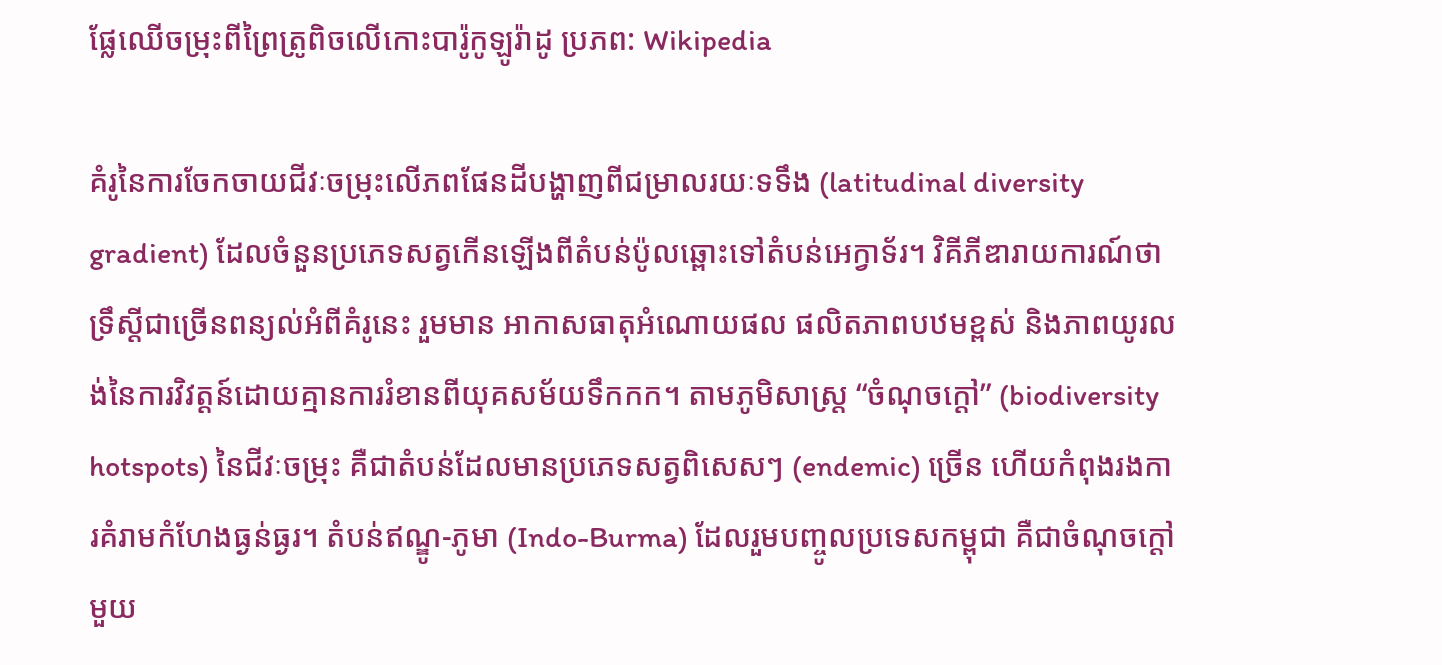ផ្លែឈើចម្រុះពីព្រៃត្រូពិចលើកោះបារ៉ូកូឡូរ៉ាដូ ប្រភព: Wikipedia

គំរូនៃការចែកចាយជីវៈចម្រុះលើភពផែនដីបង្ហាញពីជម្រាលរយៈទទឹង (latitudinal diversity gradient) ដែលចំនួនប្រភេទសត្វកើនឡើងពីតំបន់ប៉ូលឆ្ពោះទៅតំបន់អេក្វាទ័រ។ វិគីភីឌារាយការណ៍ថា ទ្រឹស្តីជាច្រើនពន្យល់អំពីគំរូនេះ រួមមាន អាកាសធាតុអំណោយផល ផលិតភាពបឋមខ្ពស់ និងភាពយូរលង់នៃការវិវត្តន៍ដោយគ្មានការរំខានពីយុគសម័យទឹកកក។ តាមភូមិសាស្ត្រ “ចំណុចក្តៅ” (biodiversity hotspots) នៃជីវៈចម្រុះ គឺជាតំបន់ដែលមានប្រភេទសត្វពិសេសៗ (endemic) ច្រើន ហើយកំពុងរងការគំរាមកំហែងធ្ងន់ធ្ងរ។ តំបន់ឥណ្ឌូ-ភូមា (Indo-Burma) ដែលរួមបញ្ចូលប្រទេសកម្ពុជា គឺជាចំណុចក្តៅមួយ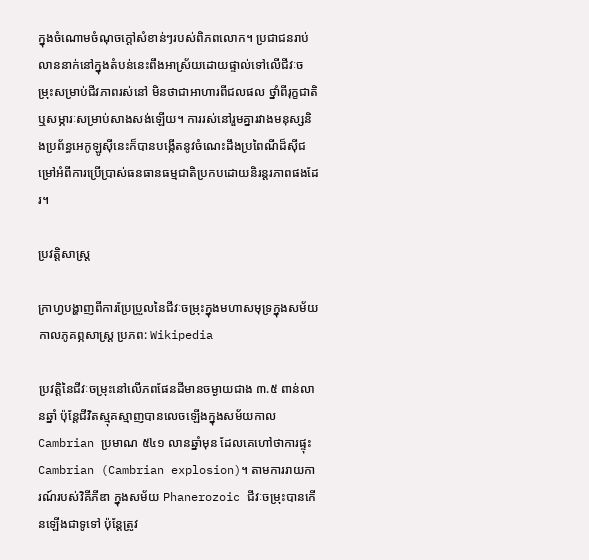ក្នុងចំណោមចំណុចក្តៅសំខាន់ៗរបស់ពិភពលោក។ ប្រជាជនរាប់លាននាក់នៅក្នុងតំបន់នេះពឹងអាស្រ័យដោយផ្ទាល់ទៅលើជីវៈចម្រុះសម្រាប់ជីវភាពរស់នៅ មិនថាជាអាហារពីជលផល ថ្នាំពីរុក្ខជាតិ ឬសម្ភារៈសម្រាប់សាងសង់ឡើយ។ ការរស់នៅរួមគ្នារវាងមនុស្សនិងប្រព័ន្ធអេកូឡូស៊ីនេះក៏បានបង្កើតនូវចំណេះដឹងប្រពៃណីដ៏ស៊ីជម្រៅអំពីការប្រើប្រាស់ធនធានធម្មជាតិប្រកបដោយនិរន្តរភាពផងដែរ។

ប្រវត្តិសាស្ត្រ

ក្រាហ្វបង្ហាញពីការប្រែប្រួលនៃជីវៈចម្រុះក្នុងមហាសមុទ្រក្នុងសម័យកាលភូគព្ភសាស្ត្រ ប្រភព: Wikipedia

ប្រវត្តិនៃជីវៈចម្រុះនៅលើភពផែនដីមានចម្ងាយជាង ៣.៥ ពាន់លានឆ្នាំ ប៉ុន្តែជីវិតស្មុគស្មាញបានលេចឡើងក្នុងសម័យកាល Cambrian ប្រមាណ ៥៤១ លានឆ្នាំមុន ដែលគេហៅថាការផ្ទុះ Cambrian (Cambrian explosion)។ តាមការរាយការណ៍របស់វិគីភីឌា ក្នុងសម័យ Phanerozoic ជីវៈចម្រុះបានកើនឡើងជាទូទៅ ប៉ុន្តែត្រូវ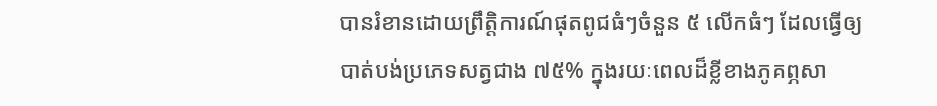បានរំខានដោយព្រឹត្តិការណ៍ផុតពូជធំៗចំនួន ៥ លើកធំៗ ដែលធ្វើឲ្យបាត់បង់ប្រភេទសត្វជាង ៧៥% ក្នុងរយៈពេលដ៏ខ្លីខាងភូគព្ភសា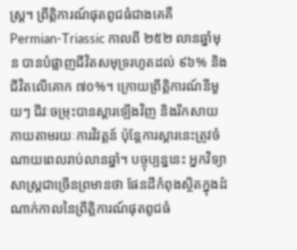ស្ត្រ។ ព្រឹត្តិការណ៍ផុតពូជធំជាងគេគឺ Permian-Triassic កាលពី ២៥២ លានឆ្នាំមុន បានបំផ្លាញជីវិតសមុទ្ររហូតដល់ ៩៦% និងជីវិតលើគោក ៧០%។ ក្រោយព្រឹត្តិការណ៍នីមួយៗ ជីវៈចម្រុះបានស្តារឡើងវិញ និងរីកសាយភាយតាមរយៈការវិវត្តន៍ ប៉ុន្តែការស្តារនេះត្រូវចំណាយពេលរាប់លានឆ្នាំ។ បច្ចុប្បន្ននេះ អ្នកវិទ្យាសាស្ត្រជាច្រើនព្រមានថា ផែនដីកំពុងស្ថិតក្នុងដំណាក់កាលនៃព្រឹត្តិការណ៍ផុតពូជធំ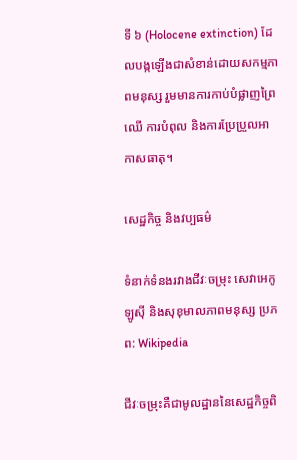ទី ៦ (Holocene extinction) ដែលបង្កឡើងជាសំខាន់ដោយសកម្មភាពមនុស្ស រួមមានការកាប់បំផ្លាញព្រៃឈើ ការបំពុល និងការប្រែប្រួលអាកាសធាតុ។

សេដ្ឋកិច្ច និងវប្បធម៌

ទំនាក់ទំនងរវាងជីវៈចម្រុះ សេវាអេកូឡូស៊ី និងសុខុមាលភាពមនុស្ស ប្រភព: Wikipedia

ជីវៈចម្រុះគឺជាមូលដ្ឋាននៃសេដ្ឋកិច្ចពិ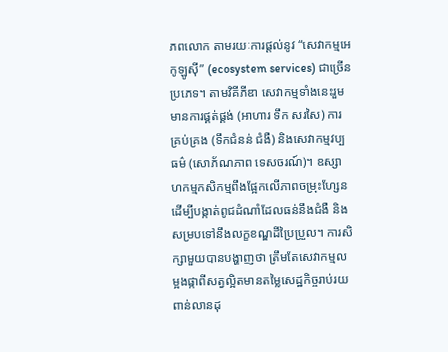ភពលោក តាមរយៈការផ្តល់នូវ “សេវាកម្មអេកូឡូស៊ី” (ecosystem services) ជាច្រើនប្រភេទ។ តាមវិគីភីឌា សេវាកម្មទាំងនេះរួមមានការផ្គត់ផ្គង់ (អាហារ ទឹក សរសៃ) ការគ្រប់គ្រង (ទឹកជំនន់ ជំងឺ) និងសេវាកម្មវប្បធម៌ (សោភ័ណភាព ទេសចរណ៍)។ ឧស្សាហកម្មកសិកម្មពឹងផ្អែកលើភាពចម្រុះហ្សែនដើម្បីបង្កាត់ពូជដំណាំដែលធន់នឹងជំងឺ និងសម្របទៅនឹងលក្ខខណ្ឌដីប្រៃប្រួល។ ការសិក្សាមួយបានបង្ហាញថា ត្រឹមតែសេវាកម្មលម្អងផ្កាពីសត្វល្អិតមានតម្លៃសេដ្ឋកិច្ចរាប់រយពាន់លានដុ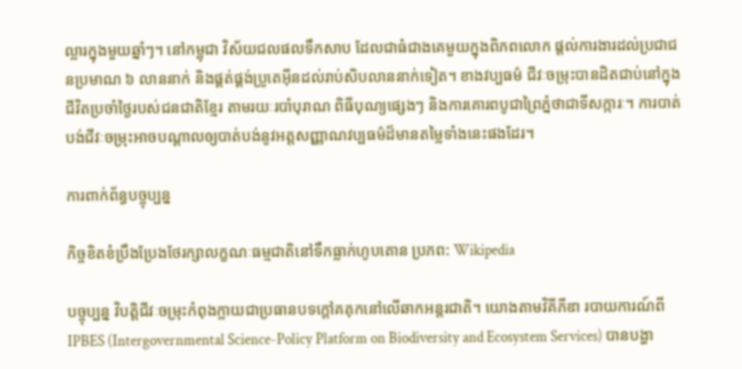ល្លារក្នុងមួយឆ្នាំៗ។ នៅកម្ពុជា វិស័យជលផលទឹកសាប ដែលជាធំជាងគេមួយក្នុងពិភពលោក ផ្តល់ការងារដល់ប្រជាជនប្រមាណ ៦ លាននាក់ និងផ្គត់ផ្គង់ប្រូតេអ៊ីនដល់រាប់សិបលាននាក់ទៀត។ ខាងវប្បធម៌ ជីវៈចម្រុះបានដិតជាប់នៅក្នុងជីវិតប្រចាំថ្ងៃរបស់ជនជាតិខ្មែរ តាមរយៈរបាំបុរាណ ពិធីបុណ្យផ្សេងៗ និងការគោរពបូជាព្រៃភ្នំថាជាទីសក្ការៈ។ ការបាត់បង់ជីវៈចម្រុះអាចបណ្តាលឲ្យបាត់បង់នូវអត្តសញ្ញាណវប្បធម៌ដ៏មានតម្លៃទាំងនេះផងដែរ។

ការពាក់ព័ន្ធបច្ចុប្បន្ន

កិច្ចខិតខំប្រឹងប្រែងថែរក្សាលក្ខណៈធម្មជាតិនៅទឹកធ្លាក់ហូបតោន ប្រភព: Wikipedia

បច្ចុប្បន្ន វិបត្តិជីវៈចម្រុះកំពុងក្លាយជាប្រធានបទក្តៅគគុកនៅលើឆាកអន្តរជាតិ។ យោងតាមវិគីភីឌា របាយការណ៍ពី IPBES (Intergovernmental Science-Policy Platform on Biodiversity and Ecosystem Services) បានបង្ហា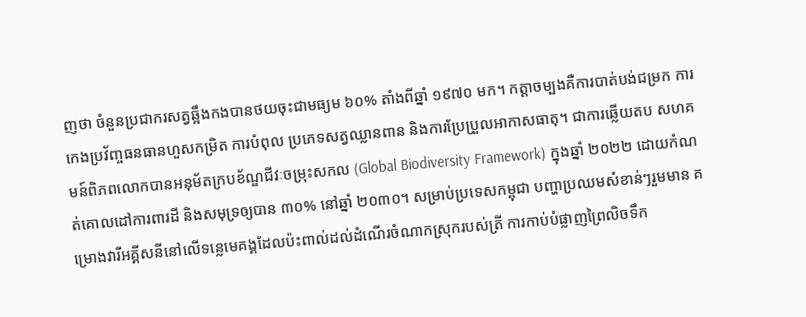ញថា ចំនួនប្រជាករសត្វឆ្អឹងកងបានថយចុះជាមធ្យម ៦០% តាំងពីឆ្នាំ ១៩៧០ មក។ កត្តាចម្បងគឺការបាត់បង់ជម្រក ការកេងប្រវ័ញ្ចធនធានហួសកម្រិត ការបំពុល ប្រភេទសត្វឈ្លានពាន និងការប្រែប្រួលអាកាសធាតុ។ ជាការឆ្លើយតប សហគមន៍ពិភពលោកបានអនុម័តក្របខ័ណ្ឌជីវៈចម្រុះសកល (Global Biodiversity Framework) ក្នុងឆ្នាំ ២០២២ ដោយកំណត់គោលដៅការពារដី និងសមុទ្រឲ្យបាន ៣០% នៅឆ្នាំ ២០៣០។ សម្រាប់ប្រទេសកម្ពុជា បញ្ហាប្រឈមសំខាន់ៗរួមមាន គម្រោងវារីអគ្គីសនីនៅលើទន្លេមេគង្គដែលប៉ះពាល់ដល់ដំណើរចំណាកស្រុករបស់ត្រី ការកាប់បំផ្លាញព្រៃលិចទឹក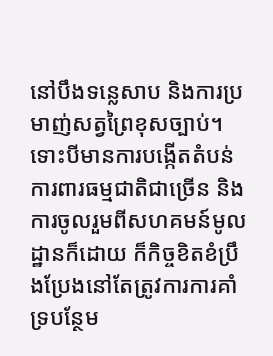នៅបឹងទន្លេសាប និងការប្រមាញ់សត្វព្រៃខុសច្បាប់។ ទោះបីមានការបង្កើតតំបន់ការពារធម្មជាតិជាច្រើន និងការចូលរួមពីសហគមន៍មូលដ្ឋានក៏ដោយ ក៏កិច្ចខិតខំប្រឹងប្រែងនៅតែត្រូវការការគាំទ្របន្ថែម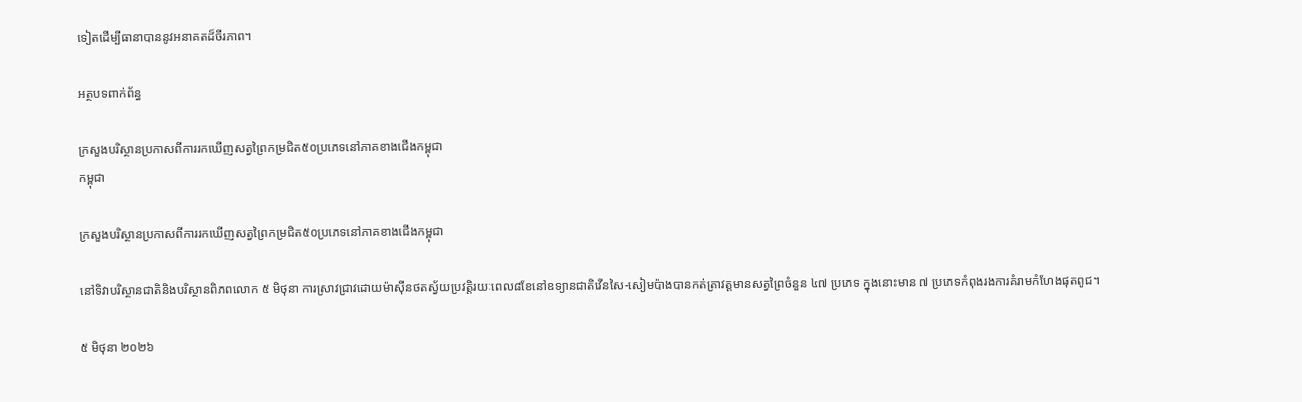ទៀតដើម្បីធានាបាននូវអនាគតដ៏ចីរភាព។

អត្ថបទពាក់ព័ន្ធ

ក្រសួងបរិស្ថានប្រកាសពីការរកឃើញសត្វព្រៃកម្រជិត៥០ប្រភេទនៅភាគខាងជើងកម្ពុជា
កម្ពុជា

ក្រសួងបរិស្ថានប្រកាសពីការរកឃើញសត្វព្រៃកម្រជិត៥០ប្រភេទនៅភាគខាងជើងកម្ពុជា

នៅទិវាបរិស្ថានជាតិនិងបរិស្ថានពិភពលោក ៥ មិថុនា ការស្រាវជ្រាវដោយម៉ាស៊ីនថតស្វ័យប្រវត្តិរយៈពេល៨ខែនៅឧទ្យានជាតិវើនសៃ-សៀមប៉ាងបានកត់ត្រាវត្តមានសត្វព្រៃចំនួន ៤៧ ប្រភេទ ក្នុងនោះមាន ៧ ប្រភេទកំពុងរងការគំរាមកំហែងផុតពូជ។

៥ មិថុនា ២០២៦